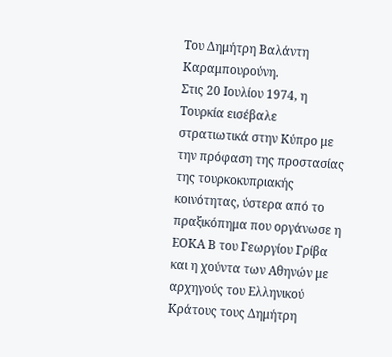Του Δημήτρη Βαλάντη Καραμπουρούνη.
Στις 20 Ιουλίου 1974, η Τουρκία εισέβαλε στρατιωτικά στην Κύπρο με την πρόφαση της προστασίας της τουρκοκυπριακής κοινότητας, ύστερα από το πραξικόπημα που οργάνωσε η ΕΟΚΑ Β του Γεωργίου Γρίβα και η χούντα των Αθηνών με αρχηγούς του Ελληνικού Κράτους τους Δημήτρη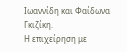Ιωαννίδη και Φαίδωνα Γκιζίκη.
Η επιχείρηση με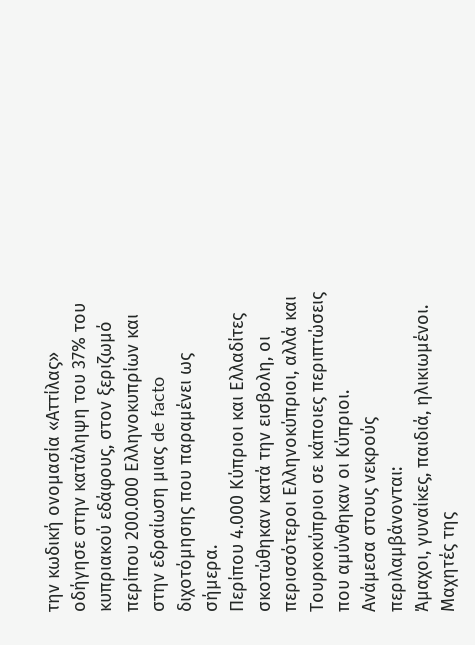την κωδική ονομασία «Αττίλας» οδήγησε στην κατάληψη του 37% του κυπριακού εδάφους, στον ξεριζωμό περίπου 200.000 Ελληνοκυπρίων και στην εδραίωση μιας de facto διχοτόμησης που παραμένει ως σήμερα.
Περίπου 4.000 Κύπριοι και Ελλαδίτες σκοτώθηκαν κατά την εισβολη, οι περισσότεροι Ελληνοκύπριοι, αλλά και Τουρκοκύπριοι σε κάποιες περιπτώσεις που αμύνθηκαν οι Κύπριοι.
Ανάμεσα στους νεκρούς περιλαμβάνονται:
Άμαχοι, γυναίκες, παιδιά, ηλικιωμένοι.
Μαχητές της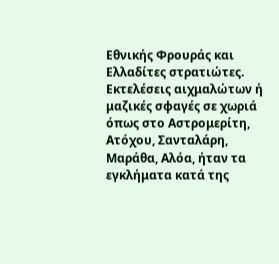Εθνικής Φρουράς και Ελλαδίτες στρατιώτες.
Εκτελέσεις αιχμαλώτων ή μαζικές σφαγές σε χωριά όπως στο Αστρομερίτη, Ατόχου, Σανταλάρη, Μαράθα, Αλόα, ήταν τα εγκλήματα κατά της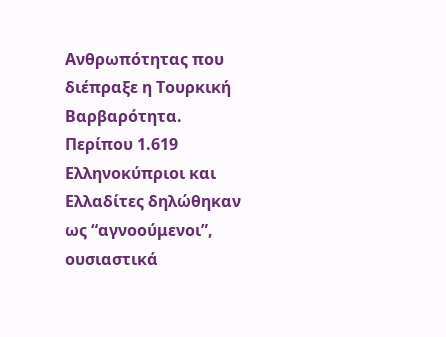Ανθρωπότητας που διέπραξε η Τουρκική Βαρβαρότητα.
Περίπου 1.619 Ελληνοκύπριοι και Ελλαδίτες δηλώθηκαν ως “αγνοούμενοι”, ουσιαστικά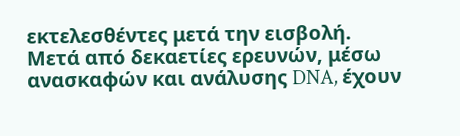εκτελεσθέντες μετά την εισβολή.
Μετά από δεκαετίες ερευνών, μέσω ανασκαφών και ανάλυσης DNA, έχουν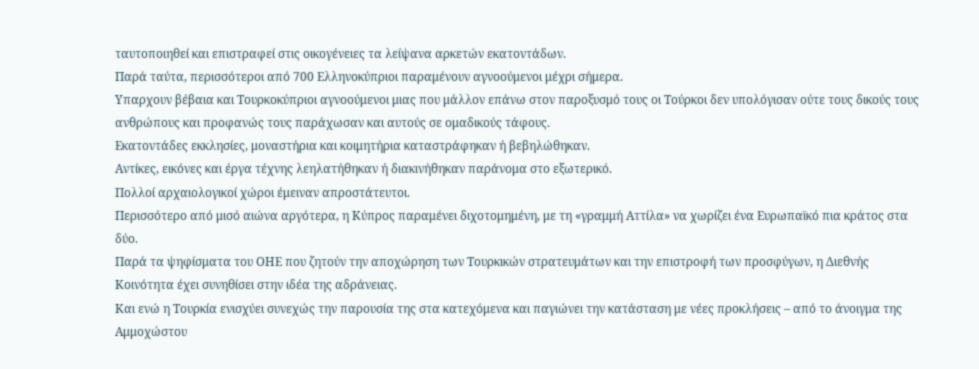ταυτοποιηθεί και επιστραφεί στις οικογένειες τα λείψανα αρκετών εκατοντάδων.
Παρά ταύτα, περισσότεροι από 700 Ελληνοκύπριοι παραμένουν αγνοούμενοι μέχρι σήμερα.
Υπαρχουν βέβαια και Τουρκοκύπριοι αγνοούμενοι μιας που μάλλον επάνω στον παροξυσμό τους οι Τούρκοι δεν υπολόγισαν ούτε τους δικούς τους ανθρώπους και προφανώς τους παράχωσαν και αυτούς σε ομαδικούς τάφους.
Εκατοντάδες εκκλησίες, μοναστήρια και κοιμητήρια καταστράφηκαν ή βεβηλώθηκαν.
Αντίκες, εικόνες και έργα τέχνης λεηλατήθηκαν ή διακινήθηκαν παράνομα στο εξωτερικό.
Πολλοί αρχαιολογικοί χώροι έμειναν απροστάτευτοι.
Περισσότερο από μισό αιώνα αργότερα, η Κύπρος παραμένει διχοτομημένη, με τη «γραμμή Αττίλα» να χωρίζει ένα Ευρωπαϊκό πια κράτος στα δύο.
Παρά τα ψηφίσματα του ΟΗΕ που ζητούν την αποχώρηση των Τουρκικών στρατευμάτων και την επιστροφή των προσφύγων, η Διεθνής Κοινότητα έχει συνηθίσει στην ιδέα της αδράνειας.
Και ενώ η Τουρκία ενισχύει συνεχώς την παρουσία της στα κατεχόμενα και παγιώνει την κατάσταση με νέες προκλήσεις – από το άνοιγμα της Αμμοχώστου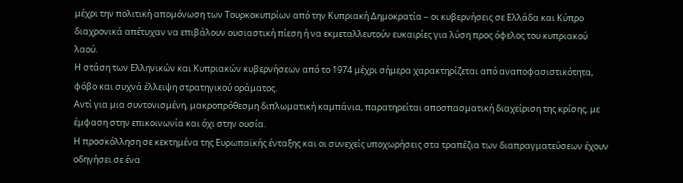μέχρι την πολιτική απομόνωση των Τουρκοκυπρίων από την Κυπριακή Δημοκρατία – οι κυβερνήσεις σε Ελλάδα και Κύπρο διαχρονικά απέτυχαν να επιβάλουν ουσιαστική πίεση ή να εκμεταλλευτούν ευκαιρίες για λύση προς όφελος του κυπριακού λαού.
Η στάση των Ελληνικών και Κυπριακών κυβερνήσεων από το 1974 μέχρι σήμερα χαρακτηρίζεται από αναποφασιστικότητα, φόβο και συχνά έλλειψη στρατηγικού οράματος.
Αντί για μια συντονισμένη, μακροπρόθεσμη διπλωματική καμπάνια, παρατηρείται αποσπασματική διαχείριση της κρίσης, με έμφαση στην επικοινωνία και όχι στην ουσία.
Η προσκόλληση σε κεκτημένα της Ευρωπαϊκής ένταξης και οι συνεχείς υποχωρήσεις στα τραπέζια των διαπραγματεύσεων έχουν οδηγήσει σε ένα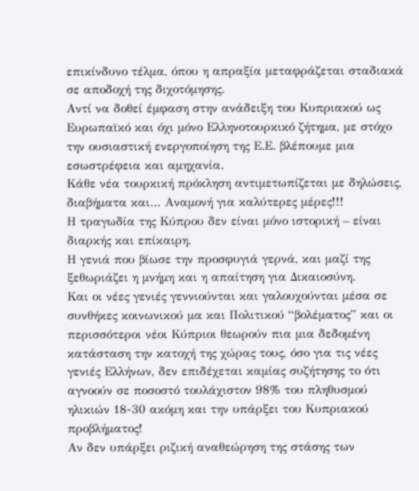επικίνδυνο τέλμα, όπου η απραξία μεταφράζεται σταδιακά σε αποδοχή της διχοτόμησης.
Αντί να δοθεί έμφαση στην ανάδειξη του Κυπριακού ως Ευρωπαϊκό και όχι μόνο Ελληνοτουρκικό ζήτημα, με στόχο την ουσιαστική ενεργοποίηση της Ε.Ε. βλέπουμε μια εσωστρέφεια και αμηχανία.
Κάθε νέα τουρκική πρόκληση αντιμετωπίζεται με δηλώσεις, διαβήματα και… Αναμονή για καλύτερες μέρες!!!
Η τραγωδία της Κύπρου δεν είναι μόνο ιστορική – είναι διαρκής και επίκαιρη.
Η γενιά που βίωσε την προσφυγιά γερνά, και μαζί της ξεθωριάζει η μνήμη και η απαίτηση για Δικαιοσύνη.
Και οι νέες γενιές γεννιούνται και γαλουχούνται μέσα σε συνθήκες κοινωνικού μα και Πολιτικού “βολέματος” και οι περισσότεροι νέοι Κύπριοι θεωρούν πια μια δεδομένη κατάσταση την κατοχή της χώρας τους, όσο για τις νέες γενιές Ελλήνων, δεν επιδέχεται καμίας συζήτησης το ότι αγνοούν σε ποσοστό τουλάχιστον 98% του πληθυσμού ηλικιών 18-30 ακόμη και την υπάρξει του Κυπριακού προβλήματος!
Αν δεν υπάρξει ριζική αναθεώρηση της στάσης των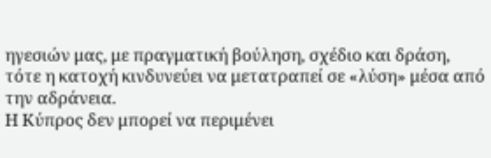ηγεσιών μας, με πραγματική βούληση, σχέδιο και δράση, τότε η κατοχή κινδυνεύει να μετατραπεί σε «λύση» μέσα από την αδράνεια.
Η Κύπρος δεν μπορεί να περιμένει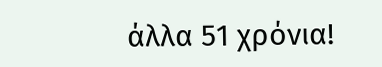άλλα 51 χρόνια!